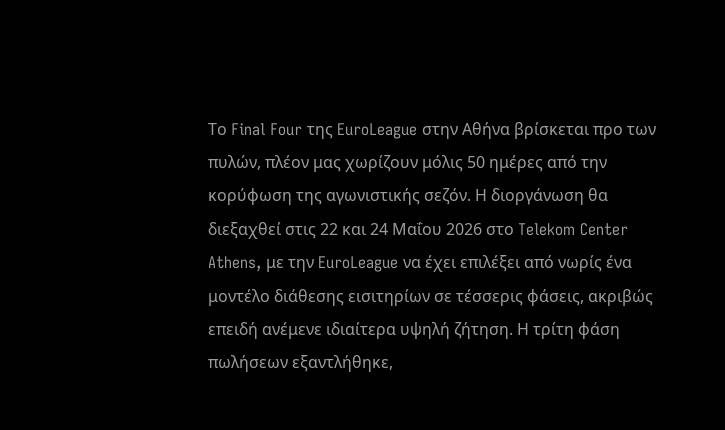Το Final Four της EuroLeague στην Αθήνα βρίσκεται προ των πυλών, πλέον μας χωρίζουν μόλις 50 ημέρες από την κορύφωση της αγωνιστικής σεζόν. Η διοργάνωση θα διεξαχθεί στις 22 και 24 Μαΐου 2026 στο Telekom Center Athens, με την EuroLeague να έχει επιλέξει από νωρίς ένα μοντέλο διάθεσης εισιτηρίων σε τέσσερις φάσεις, ακριβώς επειδή ανέμενε ιδιαίτερα υψηλή ζήτηση. Η τρίτη φάση πωλήσεων εξαντλήθηκε,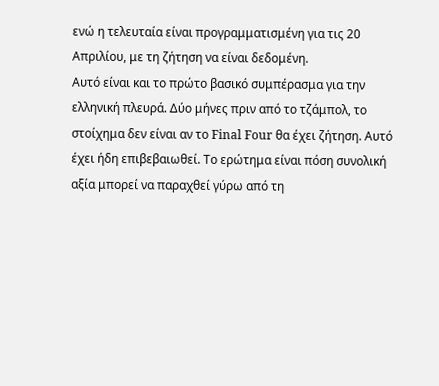ενώ η τελευταία είναι προγραμματισμένη για τις 20 Απριλίου, με τη ζήτηση να είναι δεδομένη.
Αυτό είναι και το πρώτο βασικό συμπέρασμα για την ελληνική πλευρά. Δύο μήνες πριν από το τζάμπολ, το στοίχημα δεν είναι αν το Final Four θα έχει ζήτηση. Αυτό έχει ήδη επιβεβαιωθεί. Το ερώτημα είναι πόση συνολική αξία μπορεί να παραχθεί γύρω από τη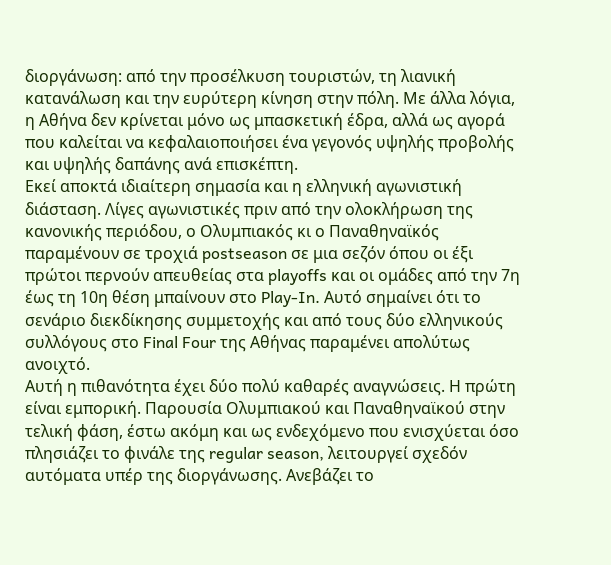διοργάνωση: από την προσέλκυση τουριστών, τη λιανική κατανάλωση και την ευρύτερη κίνηση στην πόλη. Με άλλα λόγια, η Αθήνα δεν κρίνεται μόνο ως μπασκετική έδρα, αλλά ως αγορά που καλείται να κεφαλαιοποιήσει ένα γεγονός υψηλής προβολής και υψηλής δαπάνης ανά επισκέπτη.
Εκεί αποκτά ιδιαίτερη σημασία και η ελληνική αγωνιστική διάσταση. Λίγες αγωνιστικές πριν από την ολοκλήρωση της κανονικής περιόδου, ο Ολυμπιακός κι ο Παναθηναϊκός παραμένουν σε τροχιά postseason σε μια σεζόν όπου οι έξι πρώτοι περνούν απευθείας στα playoffs και οι ομάδες από την 7η έως τη 10η θέση μπαίνουν στο Play-In. Αυτό σημαίνει ότι το σενάριο διεκδίκησης συμμετοχής και από τους δύο ελληνικούς συλλόγους στο Final Four της Αθήνας παραμένει απολύτως ανοιχτό.
Αυτή η πιθανότητα έχει δύο πολύ καθαρές αναγνώσεις. Η πρώτη είναι εμπορική. Παρουσία Ολυμπιακού και Παναθηναϊκού στην τελική φάση, έστω ακόμη και ως ενδεχόμενο που ενισχύεται όσο πλησιάζει το φινάλε της regular season, λειτουργεί σχεδόν αυτόματα υπέρ της διοργάνωσης. Ανεβάζει το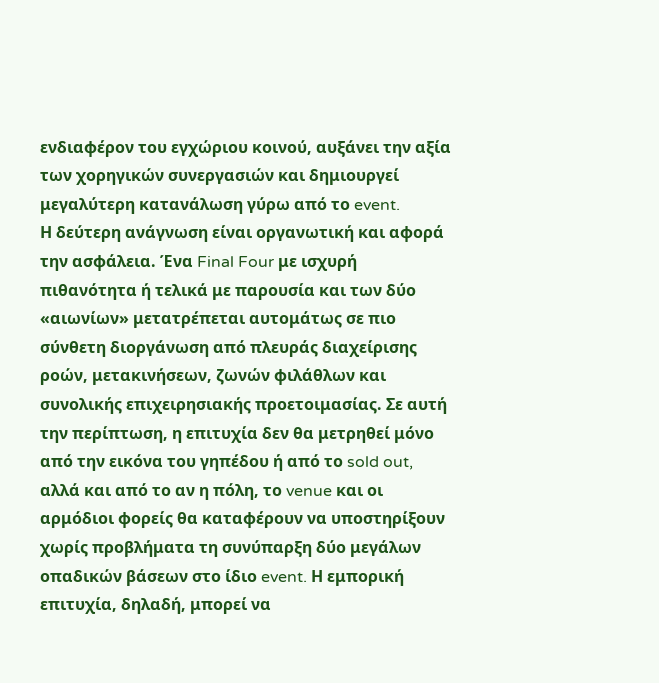ενδιαφέρον του εγχώριου κοινού, αυξάνει την αξία των χορηγικών συνεργασιών και δημιουργεί μεγαλύτερη κατανάλωση γύρω από το event.
Η δεύτερη ανάγνωση είναι οργανωτική και αφορά την ασφάλεια. Ένα Final Four με ισχυρή πιθανότητα ή τελικά με παρουσία και των δύο «αιωνίων» μετατρέπεται αυτομάτως σε πιο σύνθετη διοργάνωση από πλευράς διαχείρισης ροών, μετακινήσεων, ζωνών φιλάθλων και συνολικής επιχειρησιακής προετοιμασίας. Σε αυτή την περίπτωση, η επιτυχία δεν θα μετρηθεί μόνο από την εικόνα του γηπέδου ή από το sold out, αλλά και από το αν η πόλη, το venue και οι αρμόδιοι φορείς θα καταφέρουν να υποστηρίξουν χωρίς προβλήματα τη συνύπαρξη δύο μεγάλων οπαδικών βάσεων στο ίδιο event. Η εμπορική επιτυχία, δηλαδή, μπορεί να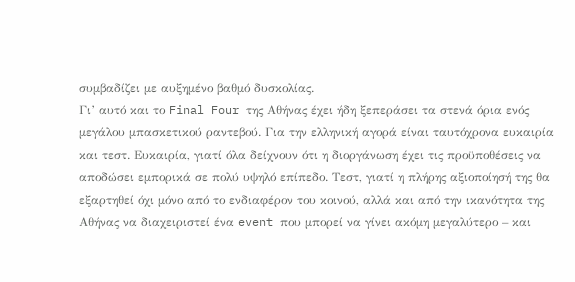συμβαδίζει με αυξημένο βαθμό δυσκολίας.
Γι’ αυτό και το Final Four της Αθήνας έχει ήδη ξεπεράσει τα στενά όρια ενός μεγάλου μπασκετικού ραντεβού. Για την ελληνική αγορά είναι ταυτόχρονα ευκαιρία και τεστ. Ευκαιρία, γιατί όλα δείχνουν ότι η διοργάνωση έχει τις προϋποθέσεις να αποδώσει εμπορικά σε πολύ υψηλό επίπεδο. Τεστ, γιατί η πλήρης αξιοποίησή της θα εξαρτηθεί όχι μόνο από το ενδιαφέρον του κοινού, αλλά και από την ικανότητα της Αθήνας να διαχειριστεί ένα event που μπορεί να γίνει ακόμη μεγαλύτερο – και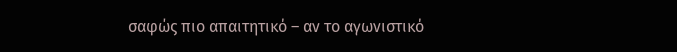σαφώς πιο απαιτητικό – αν το αγωνιστικό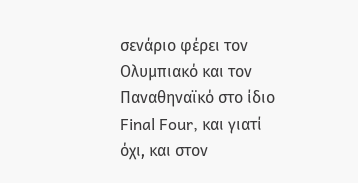σενάριο φέρει τον Ολυμπιακό και τον Παναθηναϊκό στο ίδιο Final Four, και γιατί όχι, και στον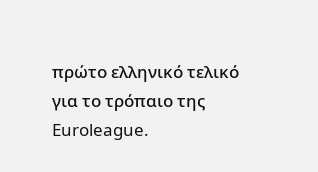πρώτο ελληνικό τελικό για το τρόπαιο της Euroleague.